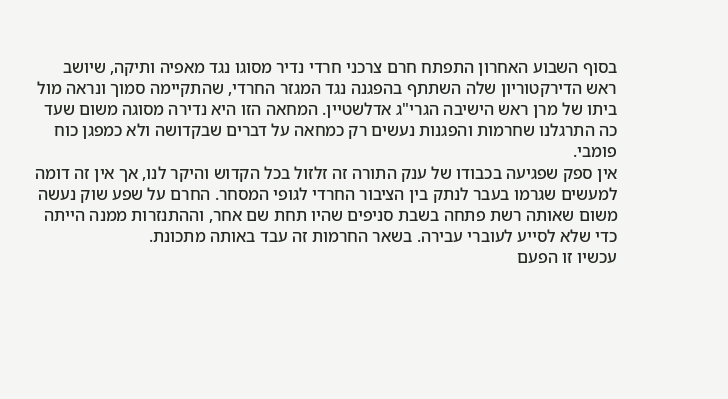בסוף השבוע האחרון התפתח חרם צרכני חרדי נדיר מסוגו נגד מאפיה ותיקה, שיושב ראש הדירקטוריון שלה השתתף בהפגנה נגד המגזר החרדי, שהתקיימה סמוך ונראה מול ביתו של מרן ראש הישיבה הגרי"ג אדלשטיין. המחאה הזו היא נדירה מסוגה משום שעד כה התרגלנו שחרמות והפגנות נעשים רק כמחאה על דברים שבקדושה ולא כמפגן כוח פומבי.
אין ספק שפגיעה בכבודו של ענק התורה זה זלזול בכל הקדוש והיקר לנו, אך אין זה דומה למעשים שגרמו בעבר לנתק בין הציבור החרדי לגופי המסחר. החרם על שפע שוק נעשה משום שאותה רשת פתחה בשבת סניפים שהיו תחת שם אחר, וההתנזרות ממנה הייתה כדי שלא לסייע לעוברי עבירה. בשאר החרמות זה עבד באותה מתכונת.
עכשיו זו הפעם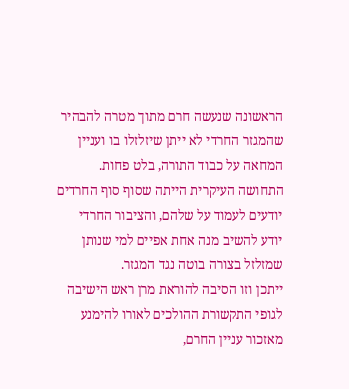הראשונה שנעשה חרם מתוך מטרה להבהיר שהמגזר החרדי לא ייתן שיזלזלו בו ועניין המחאה על כבוד התורה, בלט פחות. התחושה העיקרית הייתה שסוף סוף החרדים יודעים לעמוד על שלהם, והציבור החרדי יודע להשיב מנה אחת אפיים למי שנותן שמזלזל בצורה בוטה נגד המגזר.
ייתכן וזו הסיבה להוראת מרן ראש הישיבה לגופי התקשורת ההולכים לאורו להימנע מאזכור עניין החרם,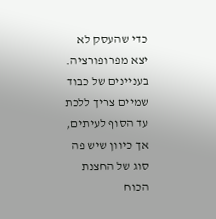כדי שהעסק לא יצא מפרופורציה. בעניינים של כבוד שמיים צריך ללכת עד הסוף לעיתים, אך כיוון שיש פה סוג של החצנת הכוח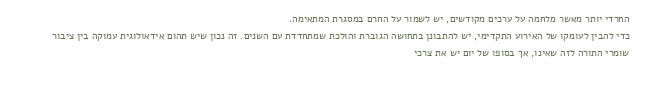החרדי יותר מאשר מלחמה על ערכים מקודשים, יש לשמור על החרם במסגרת המתאימה.
כדי להבין לעומקו של האירוע התקדימי, יש להתבונן בתחושה הגוברת והולכת שמתחדדת עם השנים. זה נכון שיש תהום אידאולוגית עמוקה בין ציבור שומרי התורה לזה שאינו, אך בסופו של יום יש את צרכי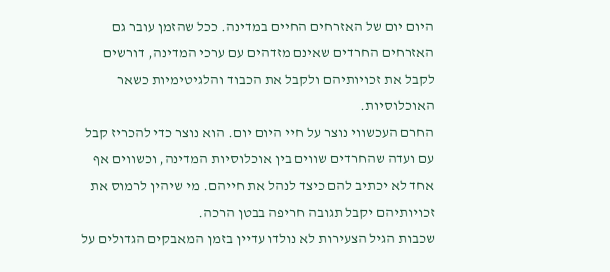היום יום של האזרחים החיים במדינה. ככל שהזמן עובר גם האזרחים החרדים שאינם מזדהים עם ערכי המדינה, דורשים לקבל את זכויותיהם ולקבל את הכבוד והלגיטימיות כשאר האוכלוסיות.
החרם העכשווי נוצר על חיי היום יום. הוא נוצר כדי להכריז קבל עם ועדה שהחרדים שווים בין אוכלוסיות המדינה, וכשווים אף אחד לא יכתיב להם כיצד לנהל את חייהם. מי שיהין לרמוס את זכויותיהם יקבל תגובה חריפה בבטן הרכה.
שכבות הגיל הצעירות לא נולדו עדיין בזמן המאבקים הגדולים על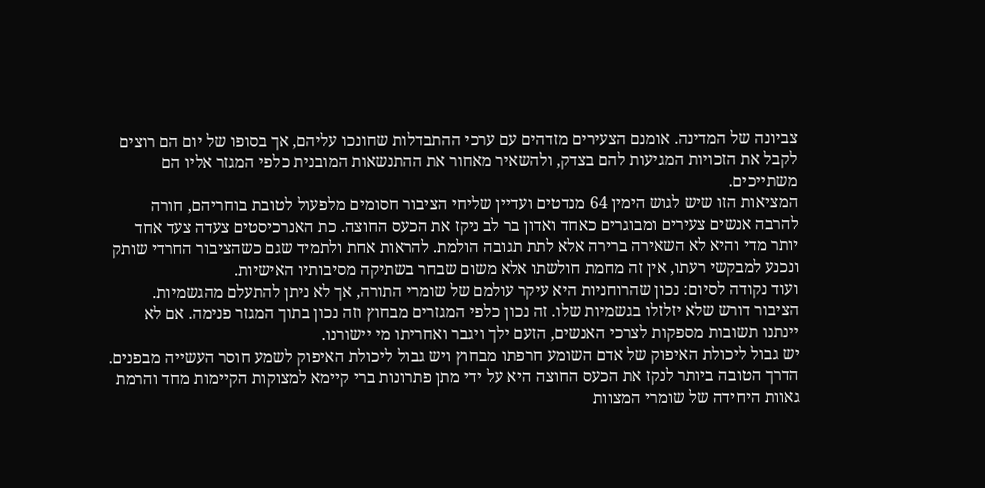צביונה של המדינה. אומנם הצעירים מזדהים עם ערכי ההתבדלות שחונכו עליהם, אך בסופו של יום הם רוצים לקבל את הזכויות המגיעות להם בצדק, ולהשאיר מאחור את ההתנשאות המובנית כלפי המגזר אליו הם משתייכים.
המציאות הזו שיש לגוש הימין 64 מנדטים ועדיין שליחי הציבור חסומים מלפעול לטובת בוחריהם, חורה להרבה אנשים צעירים ומבוגרים כאחד ואדון בר לב ניקז את הכעס החוצה. כת האנרכיסטים צעדה צעד אחד יותר מדי והיא לא השאירה ברירה אלא לתת תגובה הולמת. להראות אחת ולתמיד שגם כשהציבור החרדי שותק ונכנע למבקשי רעתו, אין זה מחמת חולשתו אלא משום שבחר בשתיקה מסיבותיו האישיות.
ועוד נקודה לסיום: נכון שהרוחניות היא עיקר עולמם של שומרי התורה, אך לא ניתן להתעלם מהגשמיות. הציבור דורש שלא יזלזלו בגשמיות שלו. זה נכון כלפי המגזרים מבחוץ וזה נכון בתוך המגזר פנימה. אם לא יינתנו תשובות מספקות לצרכי האנשים, הזעם ילך ויגבר ואחריתו מי יישורנו.
יש גבול ליכולת האיפוק של אדם השומע חרפתו מבחוץ ויש גבול ליכולת האיפוק לשמע חוסר העשייה מבפנים. הדרך הטובה ביותר לנקז את הכעס החוצה היא על ידי מתן פתרונות ברי קיימא למצוקות הקיימות מחד והרמת גאוות היחידה של שומרי המצוות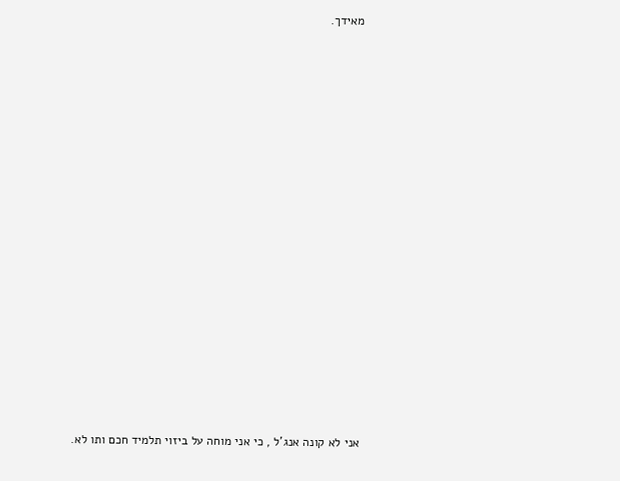מאידך.





















אני לא קונה אנג'ל , כי אני מוחה על ביזוי תלמיד חכם ותו לא.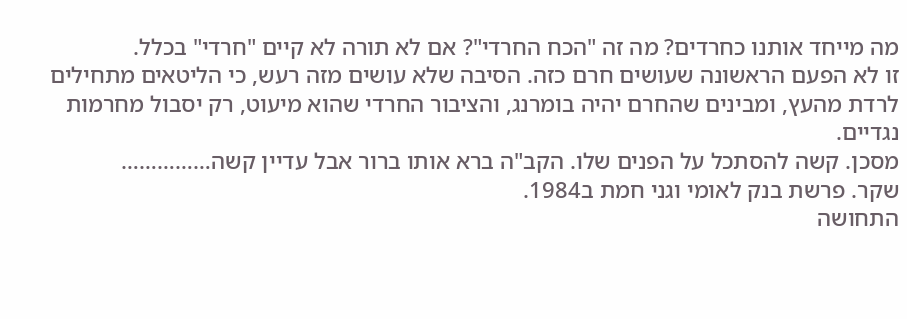מה מייחד אותנו כחרדים? מה זה "הכח החרדי"? אם לא תורה לא קיים "חרדי" בכלל.
זו לא הפעם הראשונה שעושים חרם כזה. הסיבה שלא עושים מזה רעש, כי הליטאים מתחילים לרדת מהעץ, ומבינים שהחרם יהיה בומרנג, והציבור החרדי שהוא מיעוט, רק יסבול מחרמות נגדיים.
מסכן. קשה להסתכל על הפנים שלו. הקב"ה ברא אותו ברור אבל עדיין קשה……………
שקר. פרשת בנק לאומי וגני חמת ב1984.
התחושה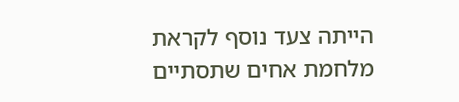הייתה צעד נוסף לקראת מלחמת אחים שתסתיים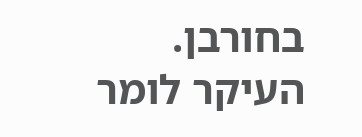בחורבן. העיקר לומר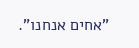"אחים אנחנו".